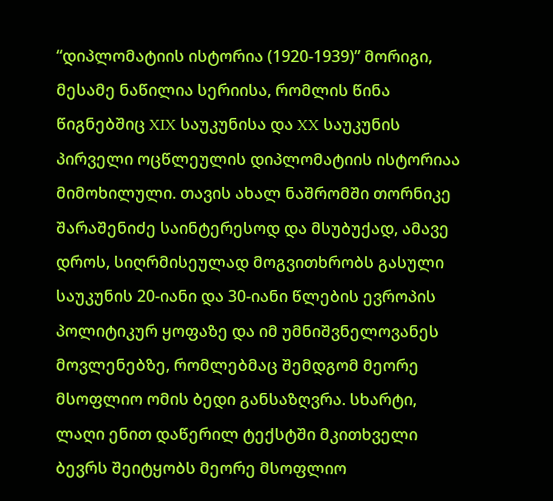“დიპლომატიის ისტორია (1920-1939)” მორიგი, მესამე ნაწილია სერიისა, რომლის წინა წიგნებშიც XIX საუკუნისა და XX საუკუნის პირველი ოცწლეულის დიპლომატიის ისტორიაა მიმოხილული. თავის ახალ ნაშრომში თორნიკე შარაშენიძე საინტერესოდ და მსუბუქად, ამავე დროს, სიღრმისეულად მოგვითხრობს გასული საუკუნის 20-იანი და 30-იანი წლების ევროპის პოლიტიკურ ყოფაზე და იმ უმნიშვნელოვანეს მოვლენებზე, რომლებმაც შემდგომ მეორე მსოფლიო ომის ბედი განსაზღვრა. სხარტი, ლაღი ენით დაწერილ ტექსტში მკითხველი ბევრს შეიტყობს მეორე მსოფლიო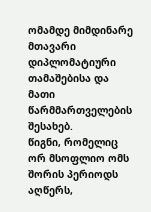ომამდე მიმდინარე მთავარი დიპლომატიური თამაშებისა და მათი წარმმართველების შესახებ.
წიგნი, რომელიც ორ მსოფლიო ომს შორის პერიოდს აღწერს,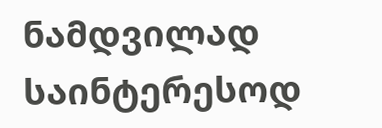ნამდვილად საინტერესოდ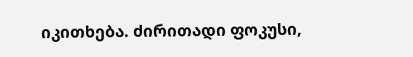იკითხება. ძირითადი ფოკუსი,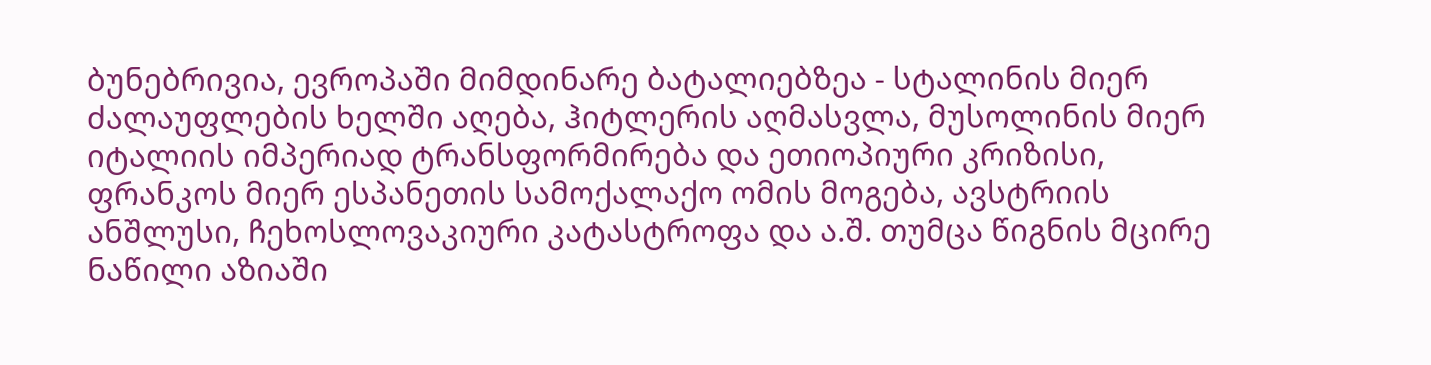ბუნებრივია, ევროპაში მიმდინარე ბატალიებზეა - სტალინის მიერ ძალაუფლების ხელში აღება, ჰიტლერის აღმასვლა, მუსოლინის მიერ იტალიის იმპერიად ტრანსფორმირება და ეთიოპიური კრიზისი, ფრანკოს მიერ ესპანეთის სამოქალაქო ომის მოგება, ავსტრიის ანშლუსი, ჩეხოსლოვაკიური კატასტროფა და ა.შ. თუმცა წიგნის მცირე ნაწილი აზიაში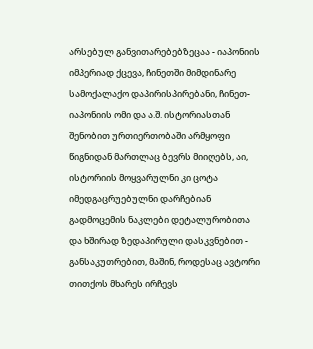არსებულ განვითარებებზეცაა - იაპონიის იმპერიად ქცევა, ჩინეთში მიმდინარე სამოქალაქო დაპირისპირებანი, ჩინეთ-იაპონიის ომი და ა.შ. ისტორიასთან შენობით ურთიერთობაში არმყოფი წიგნიდან მართლაც ბევრს მიიღებს, აი, ისტორიის მოყვარულნი კი ცოტა იმედგაცრუებულნი დარჩებიან გადმოცემის ნაკლები დეტალურობითა და ხშირად ზედაპირული დასკვნებით - განსაკუთრებით, მაშინ, როდესაც ავტორი თითქოს მხარეს ირჩევს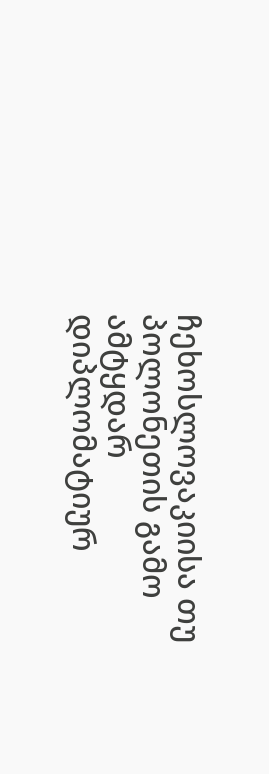ჩეხოსლოვაკიისა თუ პოლონეთის გამო ამტყდარ დიპლომატიურ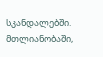სკანდალებში. მთლიანობაში,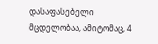დასაფასებელი მცდელობაა, ამიტომაც, 4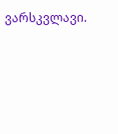ვარსკვლავი.